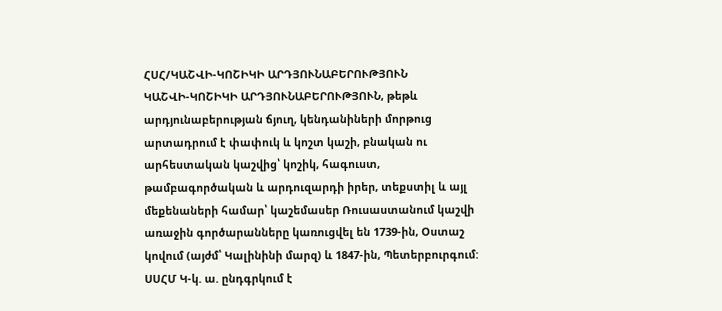ՀՍՀ/ԿԱՇՎԻ-ԿՈՇԻԿԻ ԱՐԴՅՈՒՆԱԲԵՐՈՒԹՅՈՒՆ
ԿԱՇՎԻ-ԿՈՇԻԿԻ ԱՐԴՅՈՒՆԱԲԵՐՈՒԹՅՈՒՆ, թեթև արդյունաբերության ճյուղ, կենդանիների մորթուց արտադրում է փափուկ և կոշտ կաշի, բնական ու արհեստական կաշվից՝ կոշիկ, հագուստ, թամբագործական և արդուզարդի իրեր, տեքստիլ և այլ մեքենաների համար՝ կաշեմասեր Ռուսաստանում կաշվի առաջին գործարանները կառուցվել են 1739-ին, Օստաշ կովում (այժմ՝ Կալինինի մարզ) և 1847-ին, Պետերբուրգում: ՍՍՀՄ Կ-կ. ա. ընդգրկում է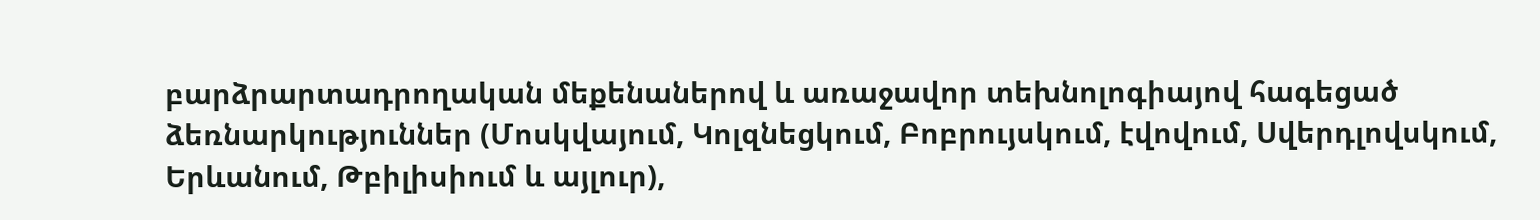բարձրարտադրողական մեքենաներով և առաջավոր տեխնոլոգիայով հագեցած ձեռնարկություններ (Մոսկվայում, Կոլզնեցկում, Բոբրույսկում, էվովում, Սվերդլովսկում, Երևանում, Թբիլիսիում և այլուր),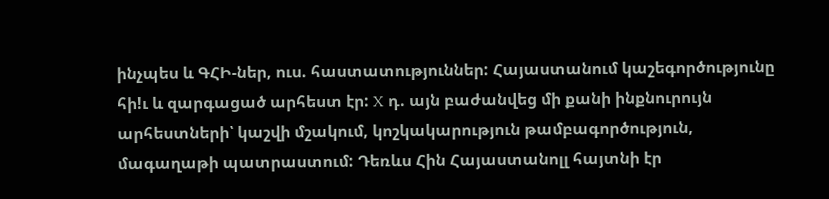ինչպես և ԳՀԻ-ներ, ուս. հաստատություններ: Հայաստանում կաշեգործությունը հի!ւ և զարգացած արհեստ էր: X դ. այն բաժանվեց մի քանի ինքնուրույն արհեստների՝ կաշվի մշակում, կոշկակարություն թամբագործություն, մագաղաթի պատրաստում: Դեռևս Հին Հայաստանոլլ հայտնի էր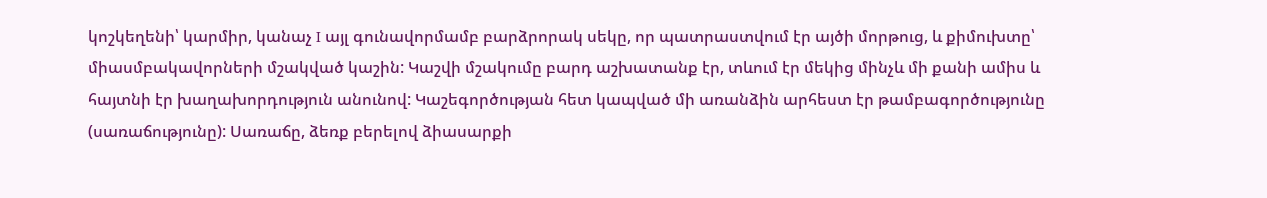կոշկեղենի՝ կարմիր, կանաչ I այլ գունավորմամբ բարձրորակ սեկը, որ պատրաստվում էր այծի մորթուց, և քիմուխտը՝ միասմբակավորների մշակված կաշին: Կաշվի մշակումը բարդ աշխատանք էր, տևում էր մեկից մինչև մի քանի ամիս և հայտնի էր խաղախորդություն անունով: Կաշեգործության հետ կապված մի առանձին արհեստ էր թամբագործությունը (սառաճությունը): Սառաճը, ձեռք բերելով ձիասարքի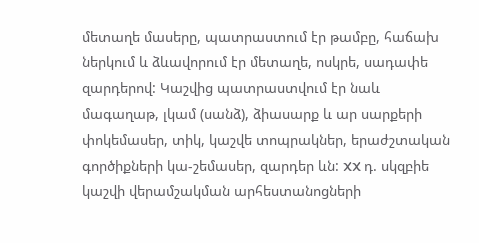մետաղե մասերը, պատրաստում էր թամբը, հաճախ ներկում և ձևավորում էր մետաղե, ոսկրե, սադափե զարդերով: Կաշվից պատրաստվում էր նաև մագաղաթ, լկամ (սանձ), ձիասարք և ար սարքերի փոկեմասեր, տիկ, կաշվե տոպրակներ, երաժշտական գործիքների կա-շեմասեր, զարդեր ևն: XX դ. սկզբիե կաշվի վերամշակման արհեստանոցների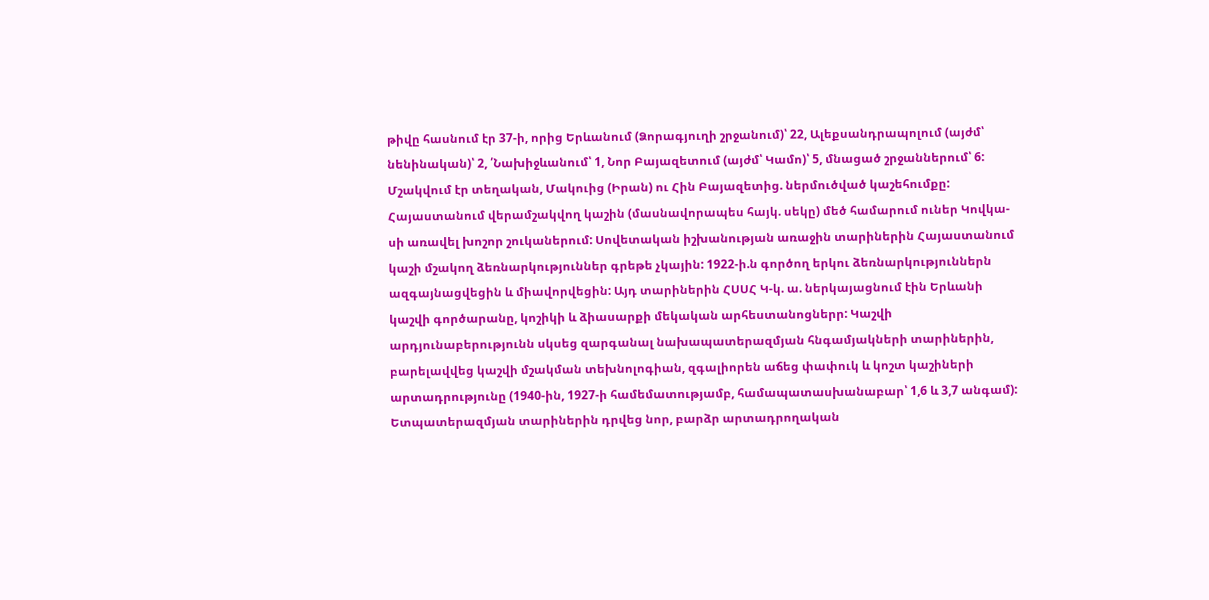թիվը հասնում էր 37-ի, որից Երևանում (Ձորագյուղի շրջանում)՝ 22, Ալեքսանդրապոլում (այժմ՝ նենինական)՝ 2, ՛Նախիջևանում՝ 1, Նոր Բայազետում (այժմ՝ Կամո)՝ 5, մնացած շրջաններում՝ 6: Մշակվում էր տեղական, Մակուից (Իրան) ու Հին Բայազետից. ներմուծված կաշեհումքը: Հայաստանում վերամշակվող կաշին (մասնավորապես հայկ. սեկը) մեծ համարում ուներ Կովկա-սի առավել խոշոր շուկաներում: Սովետական իշխանության առաջին տարիներին Հայաստանում կաշի մշակող ձեռնարկություններ գրեթե չկային: 1922-ի.ն գործող երկու ձեռնարկություններն ազգայնացվեցին և միավորվեցին: Այդ տարիներին ՀՍՍՀ Կ-կ. ա. ներկայացնում էին Երևանի կաշվի գործարանը, կոշիկի և ձիասարքի մեկական արհեստանոցներր: Կաշվի արդյունաբերությունն սկսեց զարգանալ նախապատերազմյան հնգամյակների տարիներին, բարելավվեց կաշվի մշակման տեխնոլոգիան, զգալիորեն աճեց փափուկ և կոշտ կաշիների արտադրությունը (1940-ին, 1927-ի համեմատությամբ, համապատասխանաբար՝ 1,6 և 3,7 անգամ): Ետպատերազմյան տարիներին դրվեց նոր, բարձր արտադրողական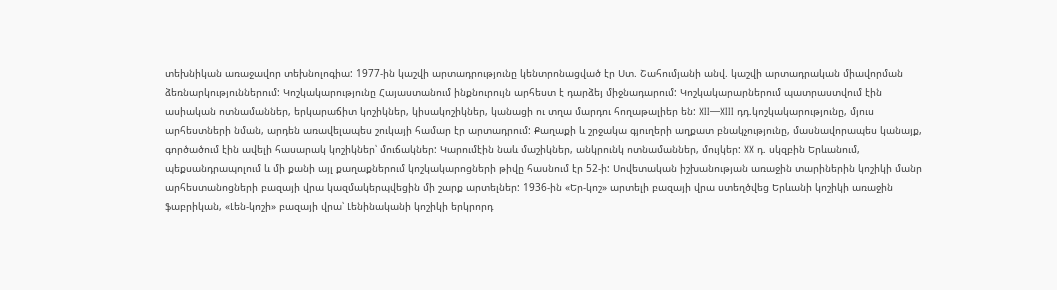տեխնիկան առաջավոր տեխնոլոգիա: 1977-ին կաշվի արտադրությունը կենտրոնացված էր Ստ. Շահումյանի անվ. կաշվի արտադրական միավորման ձեռնարկություններում: Կոշկակարությունը Հայաստանում ինքնուրույն արհեստ է դարձեյ միջնադարում: Կոշկակարարներում պատրաստվում էին ասիական ոտնամաններ, երկարաճիտ կոշիկներ, կիսակոշիկներ, կանացի ու տղա մարդու հողաթալիեր են: XII—XIII դդ.կոշկակարությունը, մյուս արհեստների նման, արդեն առավելապես շուկայի համար էր արտադրում: Քաղաքի և շրջակա գյուղերի աղքատ բնակչությունը, մասնավորապես կանայք, գործածում էին ավելի հասարակ կոշիկներ՝ մուճակներ: Կարումէին նաև մաշիկներ, անկրունկ ոտնամաններ, մույկեր: XX դ. սկզբին Երևանում, պեքսանդրապոլում և մի քանի այլ քաղաքներում կոշկակարոցների թիվը հասնում էր 52-ի: Սովետական իշխանության առաջին տարիներին կոշիկի մանր արհեստանոցների բազայի վրա կազմակերպվեցին մի շարք արտելներ: 1936-ին «Եր-կոշ» արտելի բազայի վրա ստեղծվեց Երևանի կոշիկի առաջին ֆաբրիկան, «Լեն-կոշի» բազայի վրա՝ Լենինականի կոշիկի երկրորդ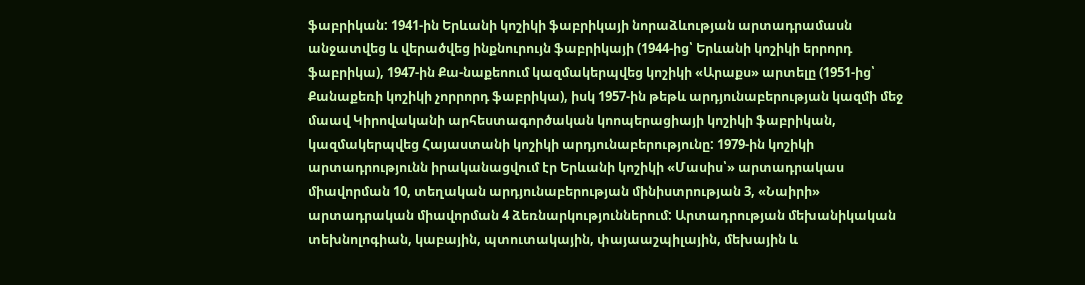ֆաբրիկան: 1941-ին Երևանի կոշիկի ֆաբրիկայի նորաձևության արտադրամասն անջատվեց և վերածվեց ինքնուրույն ֆաբրիկայի (1944-ից՝ Երևանի կոշիկի երրորդ ֆաբրիկա), 1947-ին Քա-նաքեոում կազմակերպվեց կոշիկի «Արաքս» արտելը (1951-ից՝ Քանաքեռի կոշիկի չորրորդ ֆաբրիկա), իսկ 1957-ին թեթև արդյունաբերության կազմի մեջ մաավ Կիրովականի արհեստագործական կոոպերացիայի կոշիկի ֆաբրիկան, կազմակերպվեց Հայաստանի կոշիկի արդյունաբերությունը: 1979-ին կոշիկի արտադրությունն իրականացվում էր Երևանի կոշիկի «Մասիս՝» արտադրակաս միավորման 10, տեղական արդյունաբերության մինիստրության 3, «Նաիրի» արտադրական միավորման 4 ձեռնարկություններում: Արտադրության մեխանիկական տեխնոլոգիան, կաբային, պտուտակային, փայաաշպիլային, մեխային և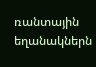ռանտային եղանակներն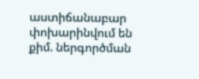աստիճանաբար փոխարինվում են քիմ. ներգործման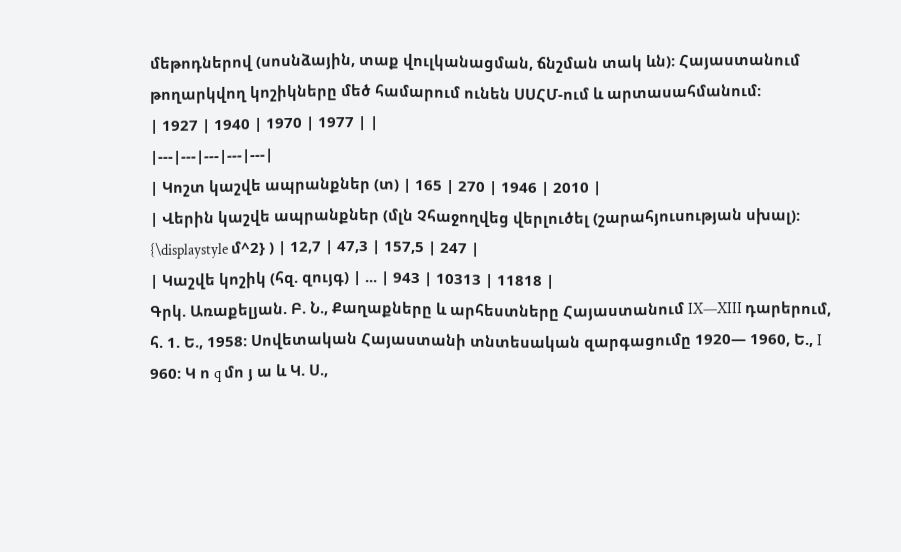մեթոդներով (սոսնձային, տաք վուլկանացման, ճնշման տակ ևն): Հայաստանում թողարկվող կոշիկները մեծ համարում ունեն ՍՍՀՄ-ում և արտասահմանում:
| 1927 | 1940 | 1970 | 1977 | |
|---|---|---|---|---|
| Կոշտ կաշվե ապրանքներ (տ) | 165 | 270 | 1946 | 2010 |
| Վերին կաշվե ապրանքներ (մլն Չհաջողվեց վերլուծել (շարահյուսության սխալ): {\displaystyle մ^2} ) | 12,7 | 47,3 | 157,5 | 247 |
| Կաշվե կոշիկ (հզ. զույգ) | ... | 943 | 10313 | 11818 |
Գրկ. Առաքելյան. Բ. Ն., Քաղաքները և արհեստները Հայաստանում IX—XIII դարերում, հ. 1. Ե., 1958: Սովետական Հայաստանի տնտեսական զարգացումը 1920— 1960, Ե., I 960: Կ ո q մո յ ա և Կ. Ս.,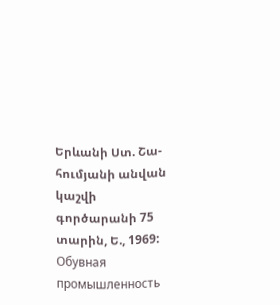Երևանի Ստ. Շա-հումյանի անվան կաշվի գործարանի 75 տարին, Ե., 1969: Обувная промышленность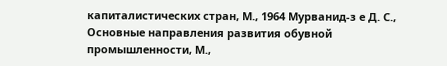капиталистических стран, М., 1964 Мурванид-з е Д. С., Основные направления развития обувной промышленности, М.,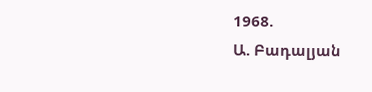1968.
Ա. Բադալյան